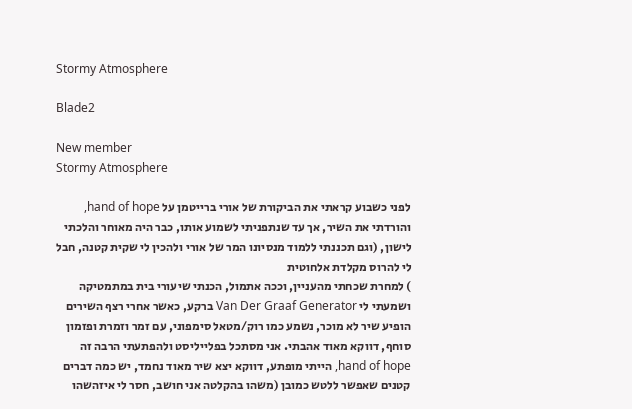Stormy Atmosphere

Blade2

New member
Stormy Atmosphere

לפני כשבוע קראתי את הביקורת של אורי ברייטמן על hand of hope, והורדתי את השיר, אך עד שנתפניתי לשמוע אותו, כבר היה מאוחר והלכתי לישון, (וגם תכננתי ללמוד מנסיונו המר של אורי ולהכין לי שקית קטנה, חבל לי להרוס מקלדת אלחוטית
) למחרת שכחתי מהעניין, וככה אתמול, הכנתי שיעורי בית במתמטיקה ושמעתי לי Van Der Graaf Generator ברקע, כאשר אחרי רצף השירים הופיע שיר לא מוכר, נשמע כמו רוק/מטאל סימפוני, עם זמר וזמרת ופזמון סוחף, דווקא מאוד אהבתי. אני מסתכל בפלייליסט ולהפתעתי הרבה זה hand of hope, הייתי מופתע, דווקא יצא שיר מאוד נחמד, יש כמה דברים קטנים שאפשר ללטש כמובן (משהו בהקלטה אני חושב, חסר לי איזהשהו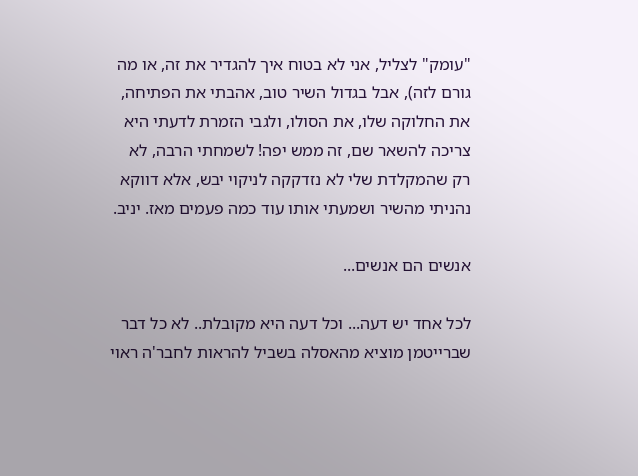"עומק" לצליל, אני לא בטוח איך להגדיר את זה, או מה גורם לזה), אבל בגדול השיר טוב, אהבתי את הפתיחה, את החלוקה שלו, את הסולו, ולגבי הזמרת לדעתי היא צריכה להשאר שם, זה ממש יפה! לשמחתי הרבה, לא רק שהמקלדת שלי לא נזדקקה לניקוי יבש, אלא דווקא נהניתי מהשיר ושמעתי אותו עוד כמה פעמים מאז. יניב.

אנשים הם אנשים...

לכל אחד יש דעה... וכל דעה היא מקובלת.. לא כל דבר שברייטמן מוציא מהאסלה בשביל להראות לחבר'ה ראוי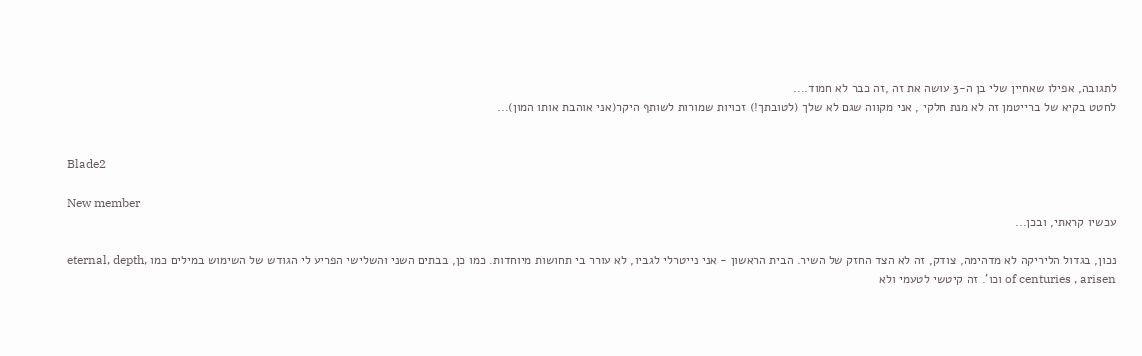לתגובה, אפילו שאחיין שלי בן ה-3 עושה את זה ,זה כבר לא חמוד....
לחטט בקיא של ברייטמן זה לא מנת חלקי , אני מקווה שגם לא שלך (לטובתך!) זכויות שמורות לשותף היקר(אני אוהבת אותו המון)...


Blade2

New member
עכשיו קראתי, ובכן...

נכון, בגדול הליריקה לא מדהימה, צודק, זה לא הצד החזק של השיר. הבית הראשון - אני נייטרלי לגביו, לא עורר בי תחושות מיוחדות. כמו כן, בבתים השני והשלישי הפריע לי הגודש של השימוש במילים כמו ,eternal, depth of centuries , arisen וכו'. זה קיטשי לטעמי ולא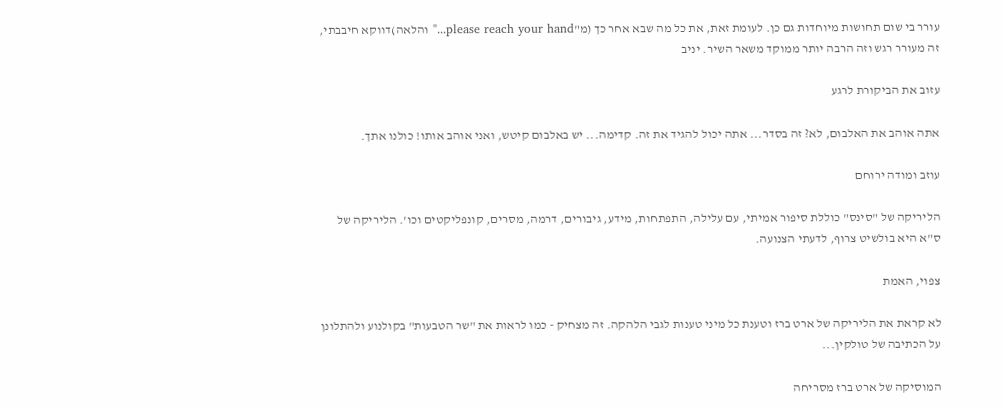עורר בי שום תחושות מיוחדות גם כן. לעומת זאת, את כל מה שבא אחר כך (מ"please reach your hand..." והלאה)דווקא חיבבתי, זה מעורר רגש וזה הרבה יותר ממוקד משאר השיר. יניב

עזוב את הביקורת לרגע

אתה אוהב את האלבום, לא? זה בסדר... אתה יכול להגיד את זה. קדימה... יש באלבום קיטש, ואני אוהב אותו! כולנו אתך.

עוזב ומודה ירוחם

הליריקה של "סינס" כוללת סיפור אמיתי, עם עלילה, התפתחות, מידע, גיבורים, דרמה, מסרים, קונפליקטים וכו'. הליריקה של ס"א היא בולשיט צרוף, לדעתי הצנועה.

צפוי, האמת

לא קראת את הליריקה של ארט ברז וטענת כל מיני טענות לגבי הלהקה. זה מצחיק - כמו לראות את "שר הטבעות" בקולנוע ולהתלונן על הכתיבה של טולקין...

המוסיקה של ארט ברז מסריחה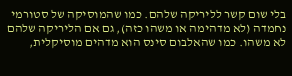בלי שום קשר לליריקה שלהם. כמו שהמוסיקה של סטורמי נחמדה (לא מדהימה או משהו כזה), גם אם הליריקה שלהם לא משהו. כמו שהאלבום סינס הוא מדהים מוסיקלית,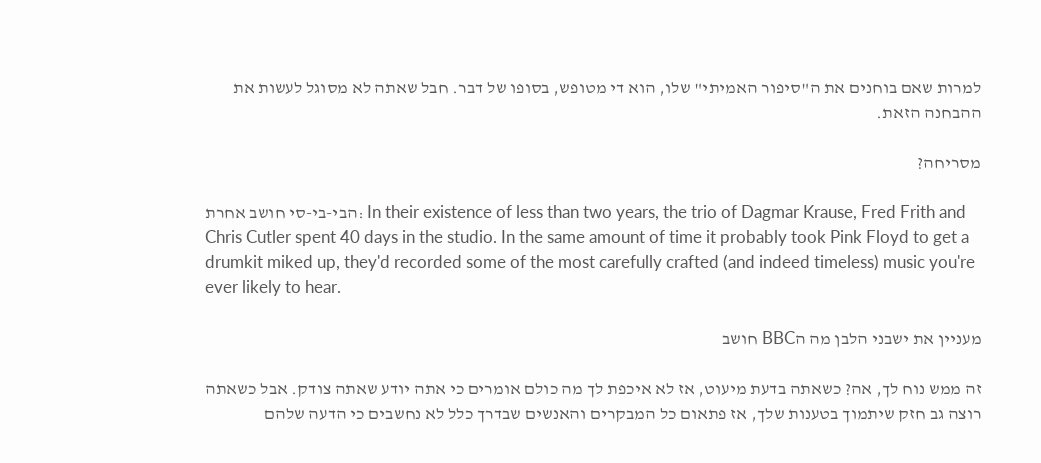למרות שאם בוחנים את ה"סיפור האמיתי" שלו, הוא די מטופש, בסופו של דבר. חבל שאתה לא מסוגל לעשות את ההבחנה הזאת.

מסריחה?

הבי-בי-סי חושב אחרת: In their existence of less than two years, the trio of Dagmar Krause, Fred Frith and Chris Cutler spent 40 days in the studio. In the same amount of time it probably took Pink Floyd to get a drumkit miked up, they'd recorded some of the most carefully crafted (and indeed timeless) music you're ever likely to hear.

מעניין את ישבני הלבן מה הBBC חושב

זה ממש נוח לך, אה? כשאתה בדעת מיעוט, אז לא איכפת לך מה כולם אומרים כי אתה יודע שאתה צודק. אבל כשאתה רוצה גב חזק שיתמוך בטענות שלך, אז פתאום כל המבקרים והאנשים שבדרך כלל לא נחשבים כי הדעה שלהם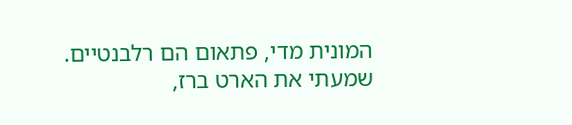המונית מדי, פתאום הם רלבנטיים. שמעתי את הארט ברז,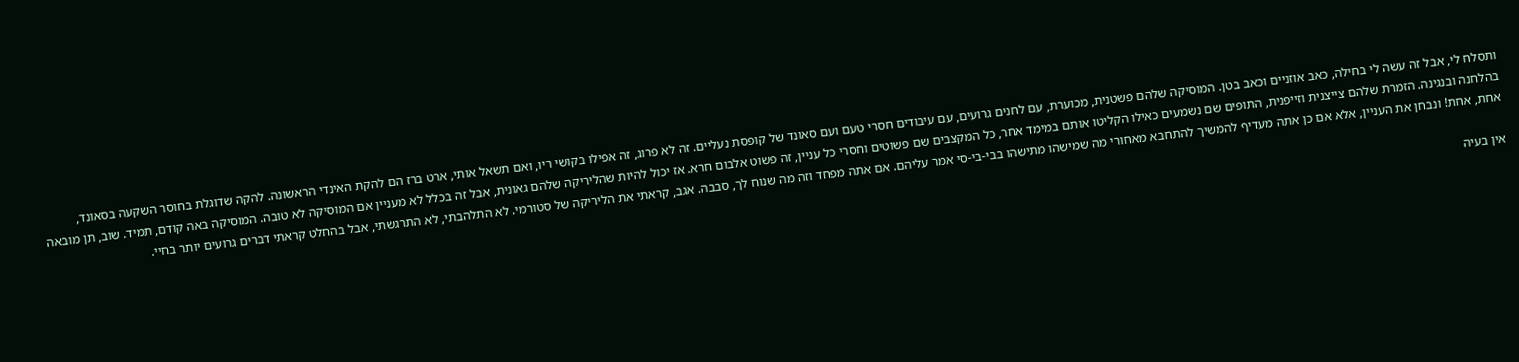ותסלח לי, אבל זה עשה לי בחילה, כאב אוזניים וכאב בטן. המוסיקה שלהם פשטנית, מכוערת, עם לחנים גרועים, עם עיבודים חסרי טעם ועם סאונד של קופסת נעליים. זה לא פרוג, זה אפילו בקושי ריו, ואם תשאל אותי, ארט ברז הם להקת האינדי הראשונה. להקה שדוגלת בחוסר השקעה בסאונד, בהלחנה ובנגינה. הזמרת שלהם צייצנית וזייפנית, התופים שם נשמעים כאילו הקליטו אותם במימד אחר, כל המקצבים שם פשוטים וחסרי כל עניין, זה פשוט אלבום חרא. אז יכול להיות שהליריקה שלהם גאונית, אבל זה בכלל לא מעניין אם המוסיקה לא טובה. המוסיקה באה קודם, תמיד. שוב, תן מובאה אחת, אחת! ונבחן את העניין, אלא אם כן אתה מעדיף להמשיך להתחבא מאחורי מה שמישהו מתישהו בבי-בי-סי אמר עליהם. אם אתה מפחד וזה מה שנוח לך, סבבה. אגב, קראתי את הליריקה של סטורמי. לא התלהבתי, לא התרגשתי, אבל בהחלט קראתי דברים גרועים יותר בחיי.

אין בעיה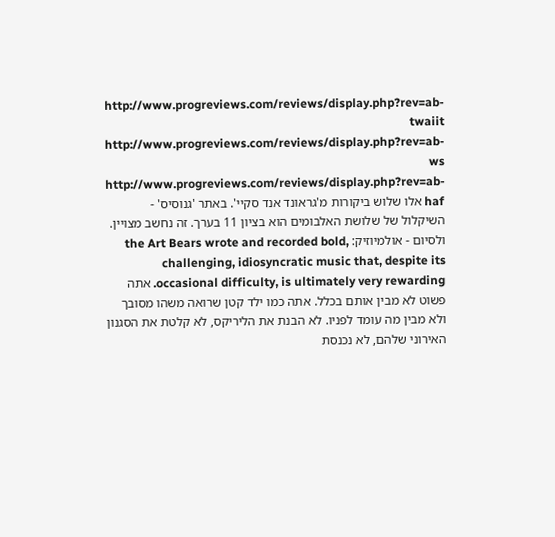http://www.progreviews.com/reviews/display.php?rev=ab-twaiit http://www.progreviews.com/reviews/display.php?rev=ab-ws http://www.progreviews.com/reviews/display.php?rev=ab-haf אלו שלוש ביקורות מ'גראונד אנד סקיי'. באתר 'גנוסיס' - השיקלול של שלושת האלבומים הוא בציון 11 בערך. זה נחשב מצויין. ולסיום - אולמיוזיק: the Art Bears wrote and recorded bold, challenging, idiosyncratic music that, despite its occasional difficulty, is ultimately very rewarding. אתה פשוט לא מבין אותם בכלל. אתה כמו ילד קטן שרואה משהו מסובך ולא מבין מה עומד לפניו. לא הבנת את הליריקס, לא קלטת את הסגנון האירוני שלהם, לא נכנסת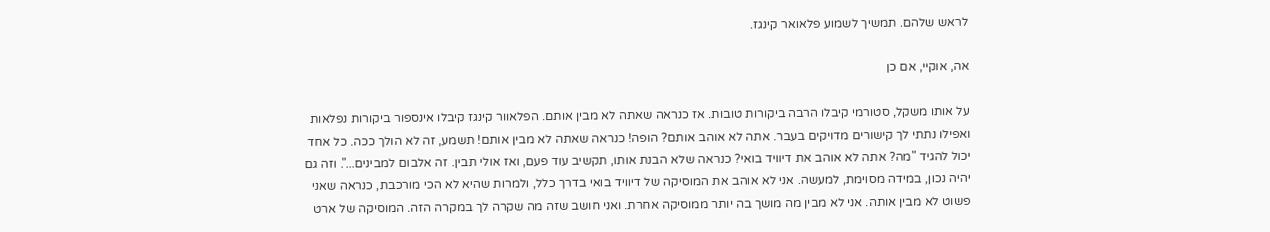לראש שלהם. תמשיך לשמוע פלאואר קינגז.

אה, אוקיי, אם כן

על אותו משקל, סטורמי קיבלו הרבה ביקורות טובות. אז כנראה שאתה לא מבין אותם. הפלאוור קינגז קיבלו אינספור ביקורות נפלאות ואפילו נתתי לך קישורים מדויקים בעבר. אתה לא אוהב אותם? הופה! כנראה שאתה לא מבין אותם! תשמע, זה לא הולך ככה. כל אחד יכול להגיד "מה? אתה לא אוהב את דיוויד בואי? כנראה שלא הבנת אותו, תקשיב עוד פעם, ואז אולי תבין. זה אלבום למבינים...". וזה גם יהיה נכון, במידה מסוימת, למעשה. אני לא אוהב את המוסיקה של דיוויד בואי בדרך כלל, ולמרות שהיא לא הכי מורכבת, כנראה שאני פשוט לא מבין אותה. אני לא מבין מה מושך בה יותר ממוסיקה אחרת. ואני חושב שזה מה שקרה לך במקרה הזה. המוסיקה של ארט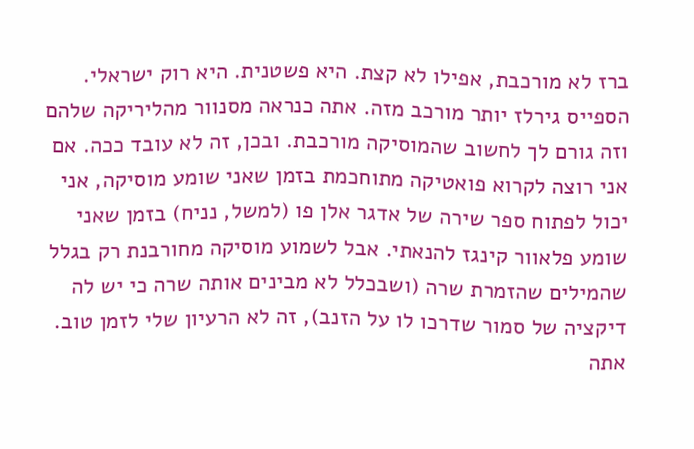ברז לא מורכבת, אפילו לא קצת. היא פשטנית. היא רוק ישראלי. הספייס גירלז יותר מורכב מזה. אתה כנראה מסנוור מהליריקה שלהם וזה גורם לך לחשוב שהמוסיקה מורכבת. ובכן, זה לא עובד ככה. אם אני רוצה לקרוא פואטיקה מתוחכמת בזמן שאני שומע מוסיקה, אני יכול לפתוח ספר שירה של אדגר אלן פו (למשל, נניח) בזמן שאני שומע פלאוור קינגז להנאתי. אבל לשמוע מוסיקה מחורבנת רק בגלל שהמילים שהזמרת שרה (ושבכלל לא מבינים אותה שרה כי יש לה דיקציה של סמור שדרכו לו על הזנב), זה לא הרעיון שלי לזמן טוב. אתה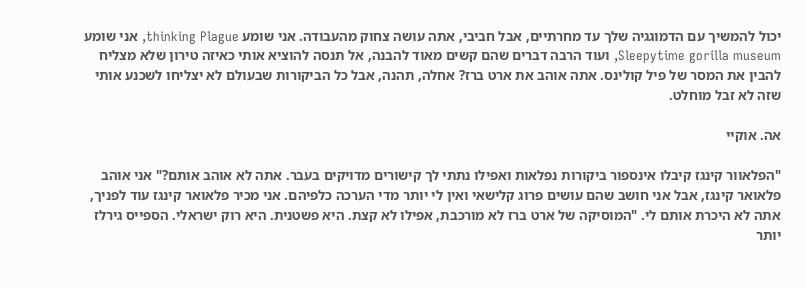יכול להמשיך עם הדמוגגיה שלך עד מחרתיים, אבל חביבי, אתה עושה צחוק מהעבודה. אני שומע thinking Plague, אני שומע Sleepytime gorilla museum, ועוד הרבה דברים שהם קשים מאוד להבנה, אל תנסה להוציא אותי כאיזה טירון שלא מצליח להבין את המסר של פיל קולינס. אתה אוהב את ארט ברז? אחלה, תהנה, אבל כל הביקורות שבעולם לא יצליחו לשכנע אותי שזה לא זבל מוחלט.

אה. אוקיי

"הפלאוור קינגז קיבלו אינספור ביקורות נפלאות ואפילו נתתי לך קישורים מדויקים בעבר. אתה לא אוהב אותם?" אני אוהב פלאואר קינגז, אבל אני חושב שהם עושים פרוג קלישאי ואין לי יותר מדי הערכה כלפיהם. אני מכיר פלאואר קינגז עוד לפניך, אתה לא היכרת אותם לי. "המוסיקה של ארט ברז לא מורכבת, אפילו לא קצת. היא פשטנית. היא רוק ישראלי. הספייס גירלז יותר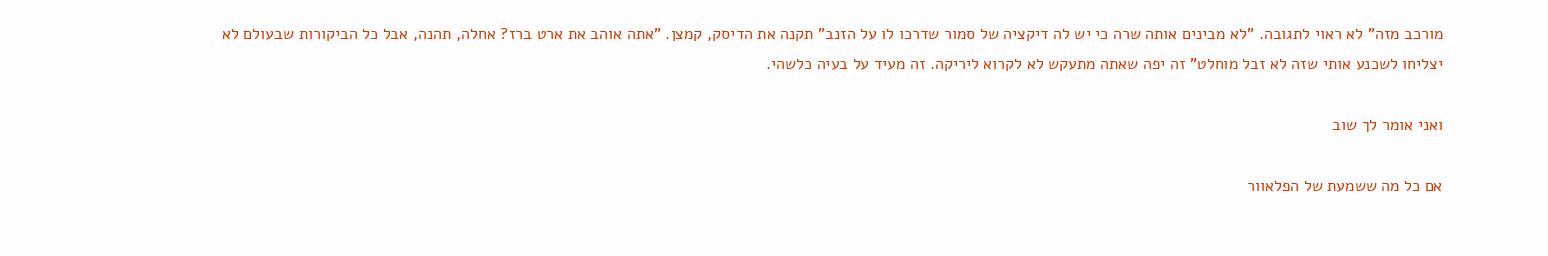מורכב מזה" לא ראוי לתגובה. "לא מבינים אותה שרה כי יש לה דיקציה של סמור שדרכו לו על הזנב" תקנה את הדיסק, קמצן. "אתה אוהב את ארט ברז? אחלה, תהנה, אבל כל הביקורות שבעולם לא יצליחו לשכנע אותי שזה לא זבל מוחלט" זה יפה שאתה מתעקש לא לקרוא ליריקה. זה מעיד על בעיה כלשהי.

ואני אומר לך שוב

אם כל מה ששמעת של הפלאוור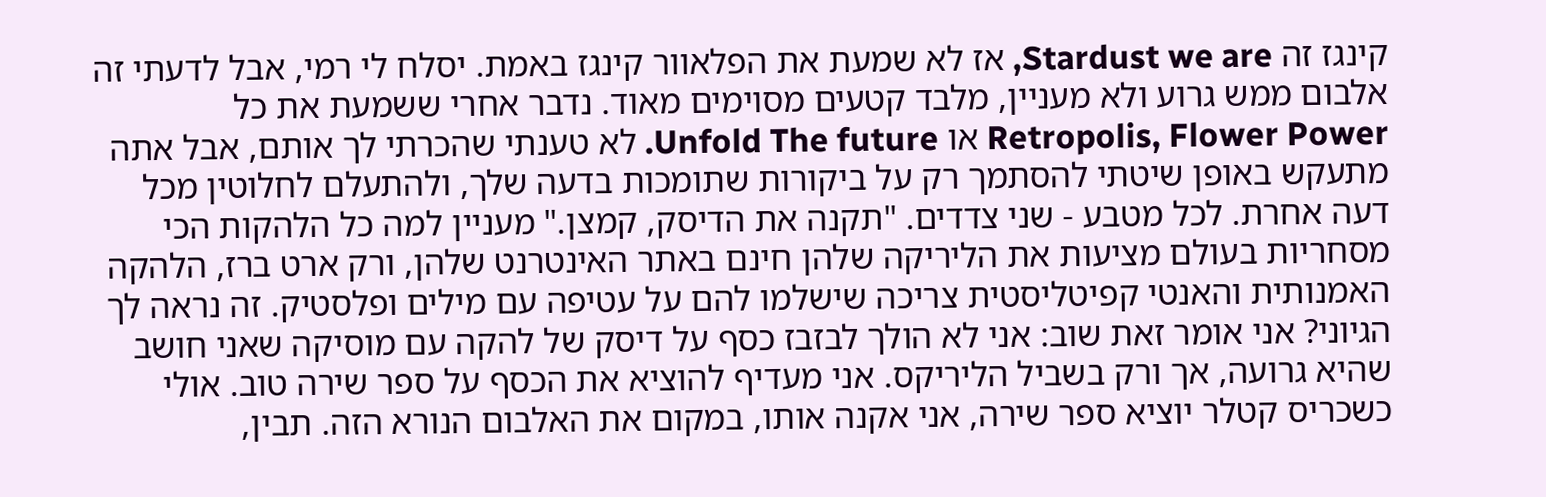קינגז זה Stardust we are, אז לא שמעת את הפלאוור קינגז באמת. יסלח לי רמי, אבל לדעתי זה אלבום ממש גרוע ולא מעניין, מלבד קטעים מסוימים מאוד. נדבר אחרי ששמעת את כל Retropolis, Flower Power או Unfold The future. לא טענתי שהכרתי לך אותם, אבל אתה מתעקש באופן שיטתי להסתמך רק על ביקורות שתומכות בדעה שלך, ולהתעלם לחלוטין מכל דעה אחרת. לכל מטבע - שני צדדים. "תקנה את הדיסק, קמצן." מעניין למה כל הלהקות הכי מסחריות בעולם מציעות את הליריקה שלהן חינם באתר האינטרנט שלהן, ורק ארט ברז, הלהקה האמנותית והאנטי קפיטליסטית צריכה שישלמו להם על עטיפה עם מילים ופלסטיק. זה נראה לך הגיוני? אני אומר זאת שוב: אני לא הולך לבזבז כסף על דיסק של להקה עם מוסיקה שאני חושב שהיא גרועה, אך ורק בשביל הליריקס. אני מעדיף להוציא את הכסף על ספר שירה טוב. אולי כשכריס קטלר יוציא ספר שירה, אני אקנה אותו, במקום את האלבום הנורא הזה. תבין,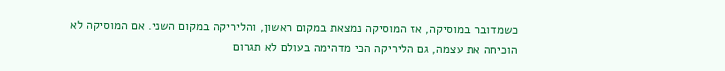כשמדובר במוסיקה, אז המוסיקה נמצאת במקום ראשון, והליריקה במקום השני. אם המוסיקה לא הוכיחה את עצמה, גם הליריקה הכי מדהימה בעולם לא תגרום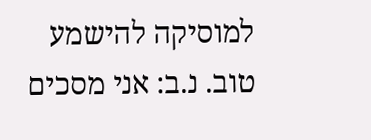למוסיקה להישמע טוב. נ.ב: אני מסכים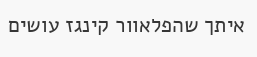איתך שהפלאוור קינגז עושים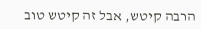הרבה קיטש, אבל זה קיטש טוב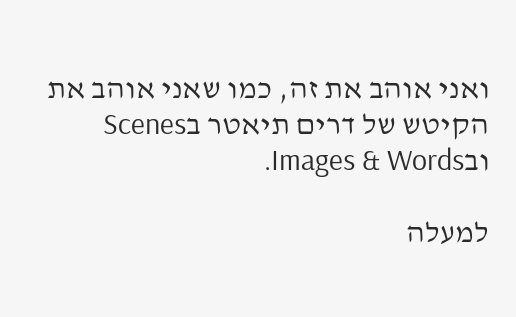ואני אוהב את זה, כמו שאני אוהב את הקיטש של דרים תיאטר בScenes ובImages & Words.

למעלה